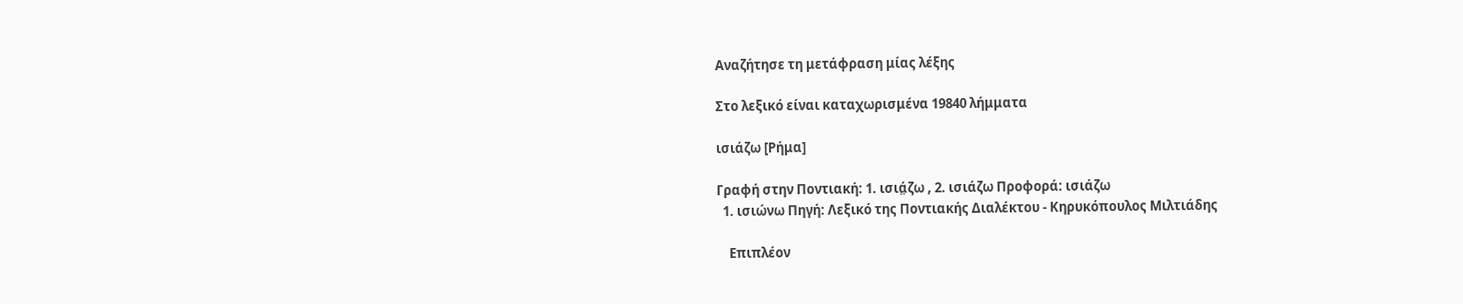Αναζήτησε τη μετάφραση μίας λέξης

Στο λεξικό είναι καταχωρισμένα 19840 λήμματα

ισιάζω [Ρήμα]

Γραφή στην Ποντιακή: 1. ισιά̤ζω , 2. ισιάζω Προφορά: ισιάζω
  1. ισιώνω Πηγή: Λεξικό της Ποντιακής Διαλέκτου - Κηρυκόπουλος Μιλτιάδης

    Επιπλέον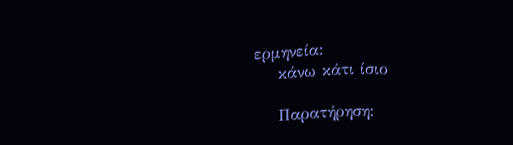ερμηνεία:
    κάνω κάτι ίσιο

    Παρατήρηση: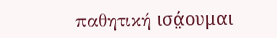παθητική ισά̤ουμαι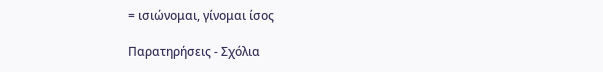= ισιώνομαι, γίνομαι ίσος

Παρατηρήσεις - Σχόλια